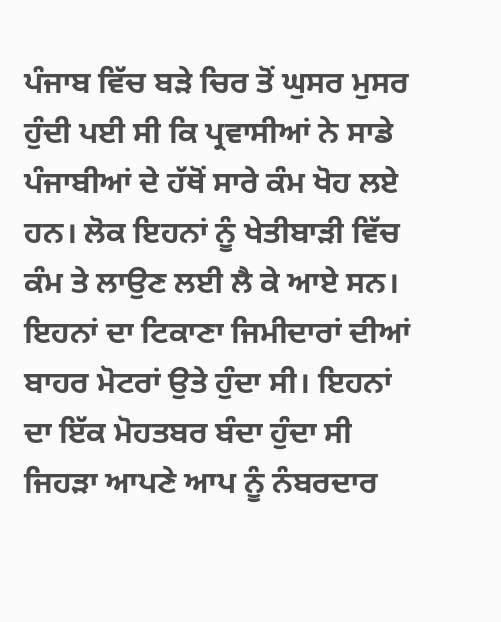ਪੰਜਾਬ ਵਿੱਚ ਬੜੇ ਚਿਰ ਤੋਂ ਘੁਸਰ ਮੁਸਰ ਹੁੰਦੀ ਪਈ ਸੀ ਕਿ ਪ੍ਰਵਾਸੀਆਂ ਨੇ ਸਾਡੇ ਪੰਜਾਬੀਆਂ ਦੇ ਹੱਥੋਂ ਸਾਰੇ ਕੰਮ ਖੋਹ ਲਏ ਹਨ। ਲੋਕ ਇਹਨਾਂ ਨੂੰ ਖੇਤੀਬਾੜੀ ਵਿੱਚ ਕੰਮ ਤੇ ਲਾਉਣ ਲਈ ਲੈ ਕੇ ਆਏ ਸਨ। ਇਹਨਾਂ ਦਾ ਟਿਕਾਣਾ ਜਿਮੀਦਾਰਾਂ ਦੀਆਂ ਬਾਹਰ ਮੋਟਰਾਂ ਉਤੇ ਹੁੰਦਾ ਸੀ। ਇਹਨਾਂ ਦਾ ਇੱਕ ਮੋਹਤਬਰ ਬੰਦਾ ਹੁੰਦਾ ਸੀ ਜਿਹੜਾ ਆਪਣੇ ਆਪ ਨੂੰ ਨੰਬਰਦਾਰ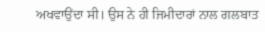ਅਖਵਾਉਂਦਾ ਸੀ। ਉਸ ਨੇ ਹੀ ਜਿਮੀਦਾਰਾਂ ਨਾਲ ਗਲਬਾਤ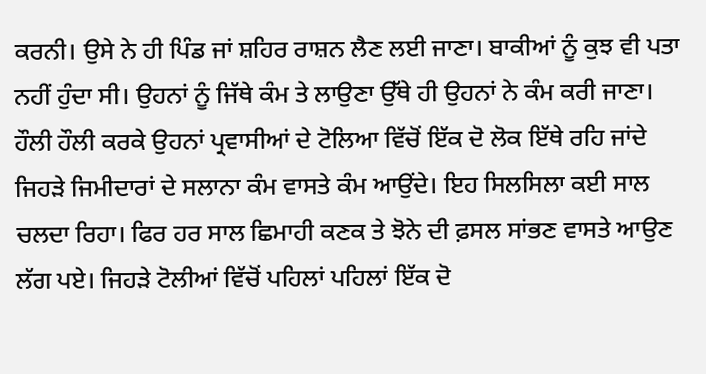ਕਰਨੀ। ਉਸੇ ਨੇ ਹੀ ਪਿੰਡ ਜਾਂ ਸ਼ਹਿਰ ਰਾਸ਼ਨ ਲੈਣ ਲਈ ਜਾਣਾ। ਬਾਕੀਆਂ ਨੂੰ ਕੁਝ ਵੀ ਪਤਾ ਨਹੀਂ ਹੁੰਦਾ ਸੀ। ਉਹਨਾਂ ਨੂੰ ਜਿੱਥੇ ਕੰਮ ਤੇ ਲਾਉਣਾ ਉੱਥੇ ਹੀ ਉਹਨਾਂ ਨੇ ਕੰਮ ਕਰੀ ਜਾਣਾ। ਹੌਲੀ ਹੌਲੀ ਕਰਕੇ ਉਹਨਾਂ ਪ੍ਰਵਾਸੀਆਂ ਦੇ ਟੋਲਿਆ ਵਿੱਚੋਂ ਇੱਕ ਦੋ ਲੋਕ ਇੱਥੇ ਰਹਿ ਜਾਂਦੇ ਜਿਹੜੇ ਜਿਮੀਦਾਰਾਂ ਦੇ ਸਲਾਨਾ ਕੰਮ ਵਾਸਤੇ ਕੰਮ ਆਉਂਦੇ। ਇਹ ਸਿਲਸਿਲਾ ਕਈ ਸਾਲ ਚਲਦਾ ਰਿਹਾ। ਫਿਰ ਹਰ ਸਾਲ ਛਿਮਾਹੀ ਕਣਕ ਤੇ ਝੋਨੇ ਦੀ ਫ਼ਸਲ ਸਾਂਭਣ ਵਾਸਤੇ ਆਉਣ ਲੱਗ ਪਏ। ਜਿਹੜੇ ਟੋਲੀਆਂ ਵਿੱਚੋਂ ਪਹਿਲਾਂ ਪਹਿਲਾਂ ਇੱਕ ਦੋ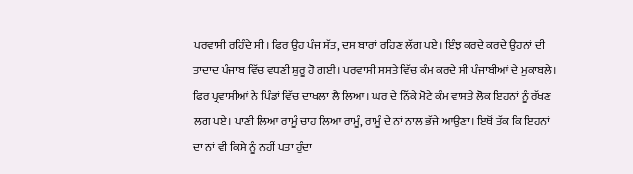ਪਰਵਾਸੀ ਰਹਿੰਦੇ ਸੀ। ਫਿਰ ਉਹ ਪੰਜ ਸੱਤ, ਦਸ ਬਾਰਾਂ ਰਹਿਣ ਲੱਗ ਪਏ। ਇੰਝ ਕਰਦੇ ਕਰਦੇ ਉਹਨਾਂ ਦੀ ਤਾਦਾਦ ਪੰਜਾਬ ਵਿੱਚ ਵਧਣੀ ਸ਼ੁਰੂ ਹੋ ਗਈ। ਪਰਵਾਸੀ ਸਸਤੇ ਵਿੱਚ ਕੰਮ ਕਰਦੇ ਸੀ ਪੰਜਾਬੀਆਂ ਦੇ ਮੁਕਾਬਲੇ। ਫਿਰ ਪ੍ਰਵਾਸੀਆਂ ਨੇ ਪਿੰਡਾਂ ਵਿੱਚ ਦਾਖਲਾ ਲੈ ਲਿਆ। ਘਰ ਦੇ ਨਿੱਕੇ ਮੋਟੇ ਕੰਮ ਵਾਸਤੇ ਲੋਕ ਇਹਨਾਂ ਨੂੰ ਰੱਖਣ ਲਗ ਪਏ। ਪਾਣੀ ਲਿਆ ਰਾਮੂੰ ਚਾਹ ਲਿਆ ਰਾਮੂੰ, ਰਾਮੂੰ ਦੇ ਨਾਂ ਨਾਲ ਭੱਜੇ ਆਉਣਾ। ਇਥੋਂ ਤੱਕ ਕਿ ਇਹਨਾਂ ਦਾ ਨਾਂ ਵੀ ਕਿਸੇ ਨੂੰ ਨਹੀਂ ਪਤਾ ਹੁੰਦਾ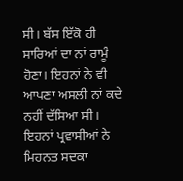ਸੀ। ਬੱਸ ਇੱਕੋ ਹੀ ਸਾਰਿਆਂ ਦਾ ਨਾਂ ਰਾਮੂੰ ਹੋਣਾ। ਇਹਨਾਂ ਨੇ ਵੀ ਆਪਣਾ ਅਸਲੀ ਨਾਂ ਕਦੇ ਨਹੀਂ ਦੱਸਿਆ ਸੀ। ਇਹਨਾਂ ਪ੍ਰਵਾਸੀਆਂ ਨੇ ਮਿਹਨਤ ਸਦਕਾ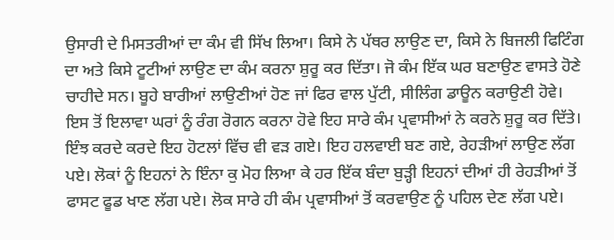ਉਸਾਰੀ ਦੇ ਮਿਸਤਰੀਆਂ ਦਾ ਕੰਮ ਵੀ ਸਿੱਖ ਲਿਆ। ਕਿਸੇ ਨੇ ਪੱਥਰ ਲਾਉਣ ਦਾ, ਕਿਸੇ ਨੇ ਬਿਜਲੀ ਫਿਟਿੰਗ ਦਾ ਅਤੇ ਕਿਸੇ ਟੂਟੀਆਂ ਲਾਉਣ ਦਾ ਕੰਮ ਕਰਨਾ ਸ਼ੁਰੂ ਕਰ ਦਿੱਤਾ। ਜੋ ਕੰਮ ਇੱਕ ਘਰ ਬਣਾਉਣ ਵਾਸਤੇ ਹੋਣੇ ਚਾਹੀਦੇ ਸਨ। ਬੂਹੇ ਬਾਰੀਆਂ ਲਾਉਣੀਆਂ ਹੋਣ ਜਾਂ ਫਿਰ ਵਾਲ ਪੁੱਟੀ, ਸੀਲਿੰਗ ਡਾਊਨ ਕਰਾਉਣੀ ਹੋਵੇ। ਇਸ ਤੋਂ ਇਲਾਵਾ ਘਰਾਂ ਨੂੰ ਰੰਗ ਰੋਗਨ ਕਰਨਾ ਹੋਵੇ ਇਹ ਸਾਰੇ ਕੰਮ ਪ੍ਰਵਾਸੀਆਂ ਨੇ ਕਰਨੇ ਸ਼ੁਰੂ ਕਰ ਦਿੱਤੇ। ਇੰਝ ਕਰਦੇ ਕਰਦੇ ਇਹ ਹੋਟਲਾਂ ਵਿੱਚ ਵੀ ਵੜ ਗਏ। ਇਹ ਹਲਵਾਈ ਬਣ ਗਏ, ਰੇਹੜੀਆਂ ਲਾਉਣ ਲੱਗ ਪਏ। ਲੋਕਾਂ ਨੂੰ ਇਹਨਾਂ ਨੇ ਇੰਨਾ ਕੁ ਮੋਹ ਲਿਆ ਕੇ ਹਰ ਇੱਕ ਬੰਦਾ ਬੁੜ੍ਹੀ ਇਹਨਾਂ ਦੀਆਂ ਹੀ ਰੇਹੜੀਆਂ ਤੋਂ ਫਾਸਟ ਫੂਡ ਖਾਣ ਲੱਗ ਪਏ। ਲੋਕ ਸਾਰੇ ਹੀ ਕੰਮ ਪ੍ਰਵਾਸੀਆਂ ਤੋਂ ਕਰਵਾਉਣ ਨੂੰ ਪਹਿਲ ਦੇਣ ਲੱਗ ਪਏ।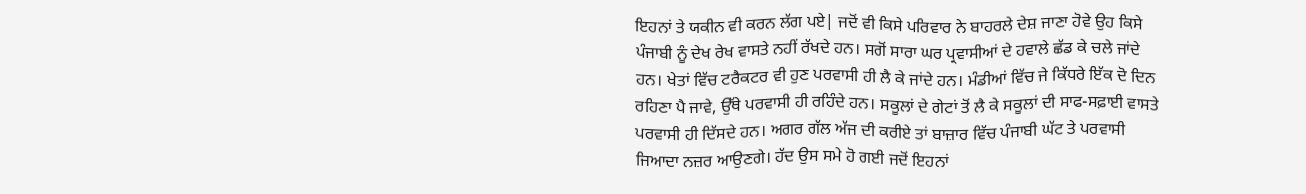ਇਹਨਾਂ ਤੇ ਯਕੀਨ ਵੀ ਕਰਨ ਲੱਗ ਪਏ| ਜਦੋਂ ਵੀ ਕਿਸੇ ਪਰਿਵਾਰ ਨੇ ਬਾਹਰਲੇ ਦੇਸ਼ ਜਾਣਾ ਹੋਵੇ ਉਹ ਕਿਸੇ ਪੰਜਾਬੀ ਨੂੰ ਦੇਖ ਰੇਖ ਵਾਸਤੇ ਨਹੀਂ ਰੱਖਦੇ ਹਨ। ਸਗੋਂ ਸਾਰਾ ਘਰ ਪ੍ਰਵਾਸੀਆਂ ਦੇ ਹਵਾਲੇ ਛੱਡ ਕੇ ਚਲੇ ਜਾਂਦੇ ਹਨ। ਖੇਤਾਂ ਵਿੱਚ ਟਰੈਕਟਰ ਵੀ ਹੁਣ ਪਰਵਾਸੀ ਹੀ ਲੈ ਕੇ ਜਾਂਦੇ ਹਨ। ਮੰਡੀਆਂ ਵਿੱਚ ਜੇ ਕਿੱਧਰੇ ਇੱਕ ਦੋ ਦਿਨ ਰਹਿਣਾ ਪੈ ਜਾਵੇ, ਉੱਥੇ ਪਰਵਾਸੀ ਹੀ ਰਹਿੰਦੇ ਹਨ। ਸਕੂਲਾਂ ਦੇ ਗੇਟਾਂ ਤੋਂ ਲੈ ਕੇ ਸਕੂਲਾਂ ਦੀ ਸਾਫ-ਸਫ਼ਾਈ ਵਾਸਤੇ ਪਰਵਾਸੀ ਹੀ ਦਿੱਸਦੇ ਹਨ। ਅਗਰ ਗੱਲ ਅੱਜ ਦੀ ਕਰੀਏ ਤਾਂ ਬਾਜ਼ਾਰ ਵਿੱਚ ਪੰਜਾਬੀ ਘੱਟ ਤੇ ਪਰਵਾਸੀ ਜਿਆਦਾ ਨਜ਼ਰ ਆਉਣਗੇ। ਹੱਦ ਉਸ ਸਮੇ ਹੋ ਗਈ ਜਦੋਂ ਇਹਨਾਂ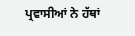ਪ੍ਰਵਾਸੀਆਂ ਨੇ ਹੱਥਾਂ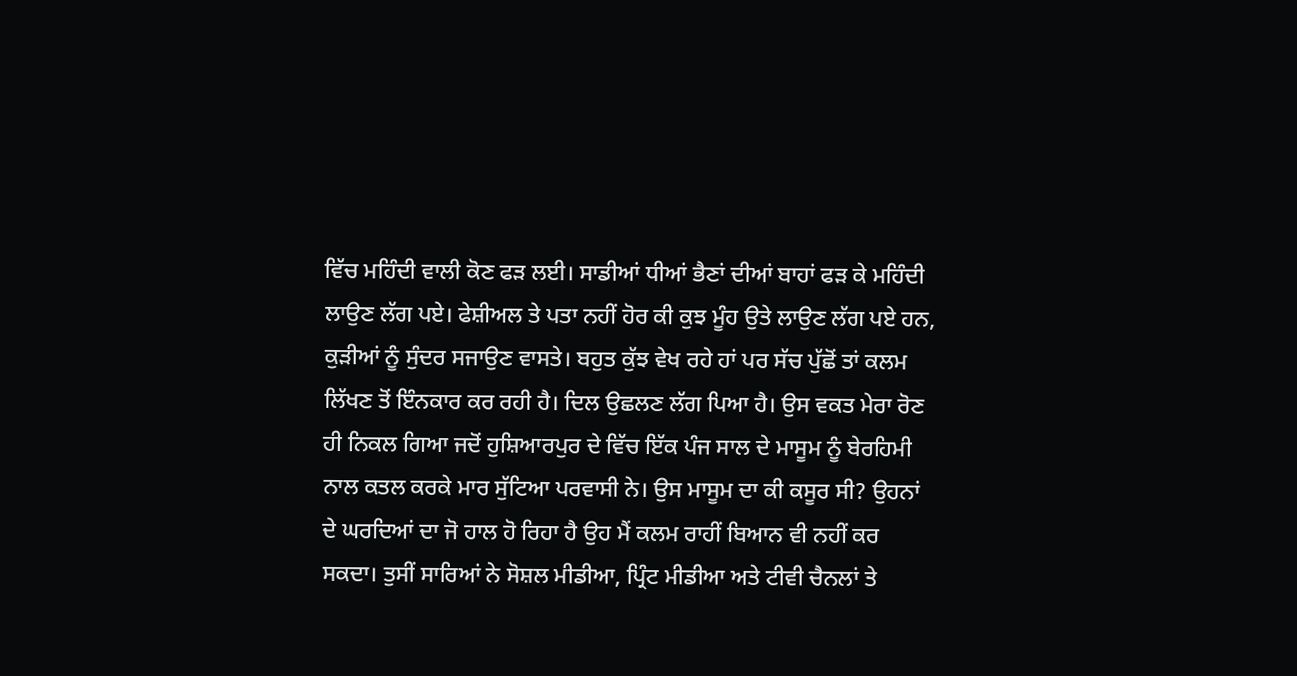ਵਿੱਚ ਮਹਿੰਦੀ ਵਾਲੀ ਕੋਣ ਫੜ ਲਈ। ਸਾਡੀਆਂ ਧੀਆਂ ਭੈਣਾਂ ਦੀਆਂ ਬਾਹਾਂ ਫੜ ਕੇ ਮਹਿੰਦੀ ਲਾਉਣ ਲੱਗ ਪਏ। ਫੇਸ਼ੀਅਲ ਤੇ ਪਤਾ ਨਹੀਂ ਹੋਰ ਕੀ ਕੁਝ ਮੂੰਹ ਉਤੇ ਲਾਉਣ ਲੱਗ ਪਏ ਹਨ, ਕੁੜੀਆਂ ਨੂੰ ਸੁੰਦਰ ਸਜਾਉਣ ਵਾਸਤੇ। ਬਹੁਤ ਕੁੱਝ ਵੇਖ ਰਹੇ ਹਾਂ ਪਰ ਸੱਚ ਪੁੱਛੋਂ ਤਾਂ ਕਲਮ ਲਿੱਖਣ ਤੋਂ ਇੰਨਕਾਰ ਕਰ ਰਹੀ ਹੈ। ਦਿਲ ਉਛਲਣ ਲੱਗ ਪਿਆ ਹੈ। ਉਸ ਵਕਤ ਮੇਰਾ ਰੋਣ ਹੀ ਨਿਕਲ ਗਿਆ ਜਦੋਂ ਹੁਸ਼ਿਆਰਪੁਰ ਦੇ ਵਿੱਚ ਇੱਕ ਪੰਜ ਸਾਲ ਦੇ ਮਾਸੂਮ ਨੂੰ ਬੇਰਹਿਮੀ ਨਾਲ ਕਤਲ ਕਰਕੇ ਮਾਰ ਸੁੱਟਿਆ ਪਰਵਾਸੀ ਨੇ। ਉਸ ਮਾਸੂਮ ਦਾ ਕੀ ਕਸੂਰ ਸੀ? ਉਹਨਾਂ ਦੇ ਘਰਦਿਆਂ ਦਾ ਜੋ ਹਾਲ ਹੋ ਰਿਹਾ ਹੈ ਉਹ ਮੈਂ ਕਲਮ ਰਾਹੀਂ ਬਿਆਨ ਵੀ ਨਹੀਂ ਕਰ ਸਕਦਾ। ਤੁਸੀਂ ਸਾਰਿਆਂ ਨੇ ਸੋਸ਼ਲ ਮੀਡੀਆ, ਪ੍ਰਿੰਟ ਮੀਡੀਆ ਅਤੇ ਟੀਵੀ ਚੈਨਲਾਂ ਤੇ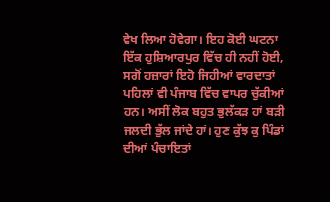ਵੇਖ ਲਿਆ ਹੋਵੇਗਾ। ਇਹ ਕੋਈ ਘਟਨਾ ਇੱਕ ਹੁਸ਼ਿਆਰਪੁਰ ਵਿੱਚ ਹੀ ਨਹੀਂ ਹੋਈ, ਸਗੋਂ ਹਜ਼ਾਰਾਂ ਇਹੋ ਜਿਹੀਆਂ ਵਾਰਦਾਤਾਂ ਪਹਿਲਾਂ ਵੀ ਪੰਜਾਬ ਵਿੱਚ ਵਾਪਰ ਚੁੱਕੀਆਂ ਹਨ। ਅਸੀਂ ਲੋਕ ਬਹੁਤ ਭੁਲੱਕੜ ਹਾਂ ਬੜੀ ਜਲਦੀ ਭੁੱਲ ਜਾਂਦੇ ਹਾਂ। ਹੁਣ ਕੁੱਝ ਕੁ ਪਿੰਡਾਂ ਦੀਆਂ ਪੰਚਾਇਤਾਂ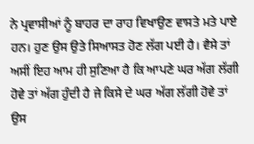ਨੇ ਪ੍ਰਵਾਸੀਆਂ ਨੂੰ ਬਾਹਰ ਦਾ ਰਾਹ ਵਿਖਾਉਣ ਵਾਸਤੇ ਮਤੇ ਪਾਏ ਹਨ। ਹੁਣ ਉਸ ਉਤੇ ਸਿਆਸਤ ਹੋਣ ਲੱਗ ਪਈ ਹੈ। ਵੈਸੇ ਤਾਂ ਅਸੀਂ ਇਹ ਆਮ ਹੀ ਸੁਣਿਆ ਹੈ ਕਿ ਆਪਣੇ ਘਰ ਅੱਗ ਲੱਗੀ ਹੋਵੇ ਤਾਂ ਅੱਗ ਹੁੰਦੀ ਹੈ ਜੇ ਕਿਸੇ ਦੇ ਘਰ ਅੱਗ ਲੱਗੀ ਹੋਵੇ ਤਾਂ ਉਸ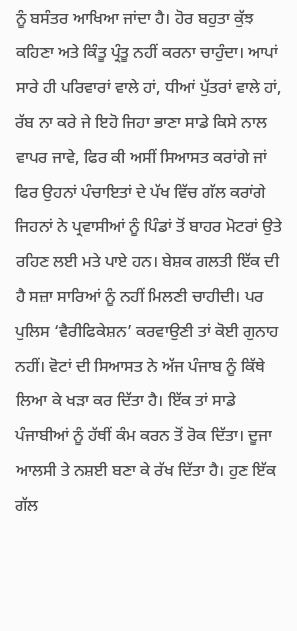ਨੂੰ ਬਸੰਤਰ ਆਖਿਆ ਜਾਂਦਾ ਹੈ। ਹੋਰ ਬਹੁਤਾ ਕੁੱਝ ਕਹਿਣਾ ਅਤੇ ਕਿੰਤੂ ਪ੍ਰੰਤੂ ਨਹੀਂ ਕਰਨਾ ਚਾਹੁੰਦਾ। ਆਪਾਂ ਸਾਰੇ ਹੀ ਪਰਿਵਾਰਾਂ ਵਾਲੇ ਹਾਂ, ਧੀਆਂ ਪੁੱਤਰਾਂ ਵਾਲੇ ਹਾਂ, ਰੱਬ ਨਾ ਕਰੇ ਜੇ ਇਹੋ ਜਿਹਾ ਭਾਣਾ ਸਾਡੇ ਕਿਸੇ ਨਾਲ ਵਾਪਰ ਜਾਵੇ, ਫਿਰ ਕੀ ਅਸੀਂ ਸਿਆਸਤ ਕਰਾਂਗੇ ਜਾਂ ਫਿਰ ਉਹਨਾਂ ਪੰਚਾਇਤਾਂ ਦੇ ਪੱਖ ਵਿੱਚ ਗੱਲ ਕਰਾਂਗੇ ਜਿਹਨਾਂ ਨੇ ਪ੍ਰਵਾਸੀਆਂ ਨੂੰ ਪਿੰਡਾਂ ਤੋਂ ਬਾਹਰ ਮੋਟਰਾਂ ਉਤੇ ਰਹਿਣ ਲਈ ਮਤੇ ਪਾਏ ਹਨ। ਬੇਸ਼ਕ ਗਲਤੀ ਇੱਕ ਦੀ ਹੈ ਸਜ਼ਾ ਸਾਰਿਆਂ ਨੂੰ ਨਹੀਂ ਮਿਲਣੀ ਚਾਹੀਦੀ। ਪਰ ਪੁਲਿਸ ‘ਵੈਰੀਫਿਕੇਸ਼ਨ’ ਕਰਵਾਉਣੀ ਤਾਂ ਕੋਈ ਗੁਨਾਹ ਨਹੀਂ। ਵੋਟਾਂ ਦੀ ਸਿਆਸਤ ਨੇ ਅੱਜ ਪੰਜਾਬ ਨੂੰ ਕਿੱਥੇ ਲਿਆ ਕੇ ਖੜਾ ਕਰ ਦਿੱਤਾ ਹੈ। ਇੱਕ ਤਾਂ ਸਾਡੇ ਪੰਜਾਬੀਆਂ ਨੂੰ ਹੱਥੀਂ ਕੰਮ ਕਰਨ ਤੋਂ ਰੋਕ ਦਿੱਤਾ। ਦੂਜਾ ਆਲਸੀ ਤੇ ਨਸ਼ਈ ਬਣਾ ਕੇ ਰੱਖ ਦਿੱਤਾ ਹੈ। ਹੁਣ ਇੱਕ ਗੱਲ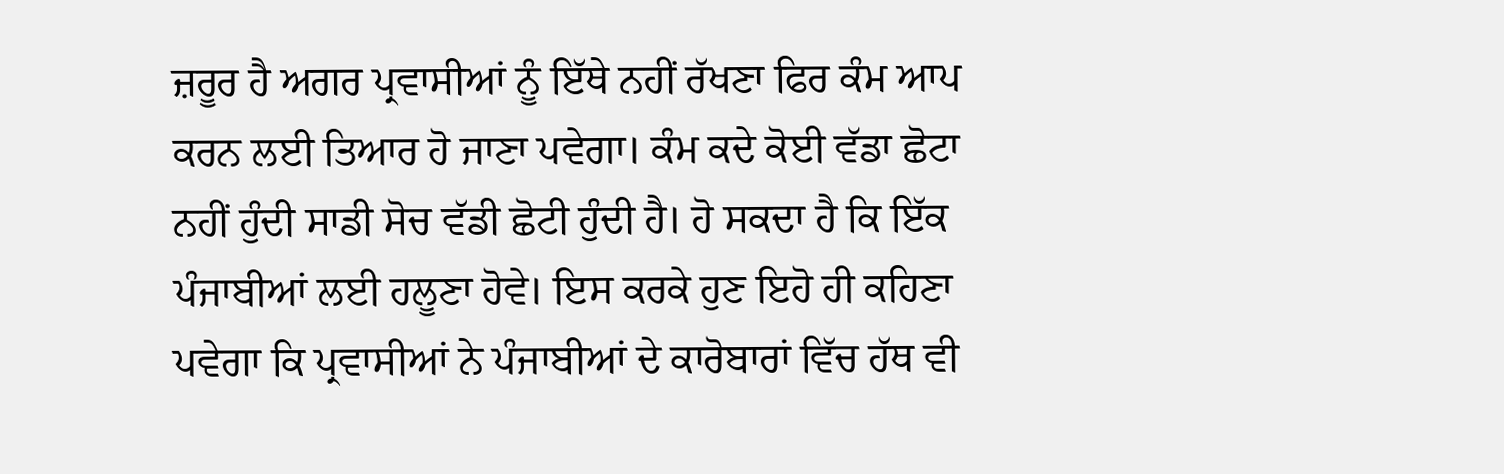ਜ਼ਰੂਰ ਹੈ ਅਗਰ ਪ੍ਰਵਾਸੀਆਂ ਨੂੰ ਇੱਥੇ ਨਹੀਂ ਰੱਖਣਾ ਫਿਰ ਕੰਮ ਆਪ ਕਰਨ ਲਈ ਤਿਆਰ ਹੋ ਜਾਣਾ ਪਵੇਗਾ। ਕੰਮ ਕਦੇ ਕੋਈ ਵੱਡਾ ਛੋਟਾ ਨਹੀਂ ਹੁੰਦੀ ਸਾਡੀ ਸੋਚ ਵੱਡੀ ਛੋਟੀ ਹੁੰਦੀ ਹੈ। ਹੋ ਸਕਦਾ ਹੈ ਕਿ ਇੱਕ ਪੰਜਾਬੀਆਂ ਲਈ ਹਲੂਣਾ ਹੋਵੇ। ਇਸ ਕਰਕੇ ਹੁਣ ਇਹੋ ਹੀ ਕਹਿਣਾ ਪਵੇਗਾ ਕਿ ਪ੍ਰਵਾਸੀਆਂ ਨੇ ਪੰਜਾਬੀਆਂ ਦੇ ਕਾਰੋਬਾਰਾਂ ਵਿੱਚ ਹੱਥ ਵੀ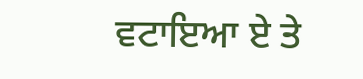ਵਟਾਇਆ ਏ ਤੇ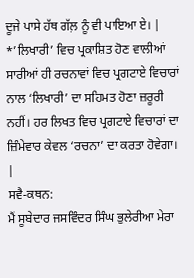ਦੂਜੇ ਪਾਸੇ ਹੱਥ ਗੱਲ਼ ਨੂੰ ਵੀ ਪਾਇਆ ਏ। |
*’ਲਿਖਾਰੀ’ ਵਿਚ ਪ੍ਰਕਾਸ਼ਿਤ ਹੋਣ ਵਾਲੀਆਂ ਸਾਰੀਆਂ ਹੀ ਰਚਨਾਵਾਂ ਵਿਚ ਪ੍ਰਗਟਾਏ ਵਿਚਾਰਾਂ ਨਾਲ ‘ਲਿਖਾਰੀ’ ਦਾ ਸਹਿਮਤ ਹੋਣਾ ਜ਼ਰੂਰੀ ਨਹੀਂ। ਹਰ ਲਿਖਤ ਵਿਚ ਪ੍ਰਗਟਾਏ ਵਿਚਾਰਾਂ ਦਾ ਜ਼ਿੰਮੇਵਾਰ ਕੇਵਲ ‘ਰਚਨਾ’ ਦਾ ਕਰਤਾ ਹੋਵੇਗਾ। |
ਸਵੈ-ਕਥਨ:
ਮੈਂ ਸੂਬੇਦਾਰ ਜਸਵਿੰਦਰ ਸਿੰਘ ਭੁਲੇਰੀਆ ਮੇਰਾ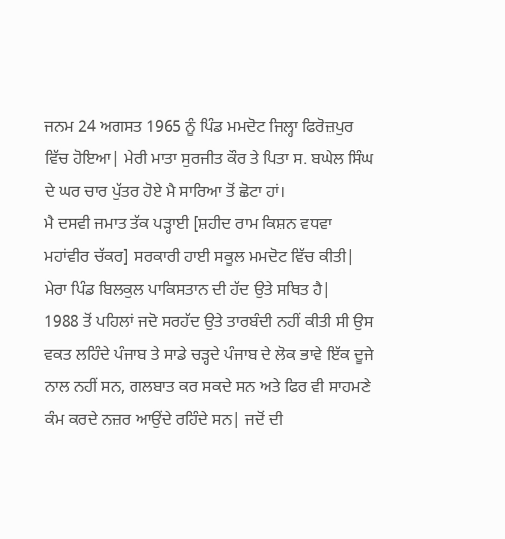ਜਨਮ 24 ਅਗਸਤ 1965 ਨੂੰ ਪਿੰਡ ਮਮਦੋਟ ਜਿਲ੍ਹਾ ਫਿਰੋਜ਼ਪੁਰ ਵਿੱਚ ਹੋਇਆ| ਮੇਰੀ ਮਾਤਾ ਸੁਰਜੀਤ ਕੌਰ ਤੇ ਪਿਤਾ ਸ. ਬਘੇਲ ਸਿੰਘ ਦੇ ਘਰ ਚਾਰ ਪੁੱਤਰ ਹੋਏ ਮੈ ਸਾਰਿਆ ਤੋਂ ਛੋਟਾ ਹਾਂ।
ਮੈ ਦਸਵੀ ਜਮਾਤ ਤੱਕ ਪੜ੍ਹਾਈ [ਸ਼ਹੀਦ ਰਾਮ ਕਿਸ਼ਨ ਵਧਵਾ ਮਹਾਂਵੀਰ ਚੱਕਰ] ਸਰਕਾਰੀ ਹਾਈ ਸਕੂਲ ਮਮਦੋਟ ਵਿੱਚ ਕੀਤੀ| ਮੇਰਾ ਪਿੰਡ ਬਿਲਕੁਲ ਪਾਕਿਸਤਾਨ ਦੀ ਹੱਦ ਉਤੇ ਸਥਿਤ ਹੈ|
1988 ਤੋਂ ਪਹਿਲਾਂ ਜਦੋ ਸਰਹੱਦ ਉਤੇ ਤਾਰਬੰਦੀ ਨਹੀਂ ਕੀਤੀ ਸੀ ਉਸ ਵਕਤ ਲਹਿੰਦੇ ਪੰਜਾਬ ਤੇ ਸਾਡੇ ਚੜ੍ਹਦੇ ਪੰਜਾਬ ਦੇ ਲੋਕ ਭਾਵੇ ਇੱਕ ਦੂਜੇ ਨਾਲ ਨਹੀਂ ਸਨ, ਗਲਬਾਤ ਕਰ ਸਕਦੇ ਸਨ ਅਤੇ ਫਿਰ ਵੀ ਸਾਹਮਣੇ ਕੰਮ ਕਰਦੇ ਨਜ਼ਰ ਆਉਂਦੇ ਰਹਿੰਦੇ ਸਨ| ਜਦੋਂ ਦੀ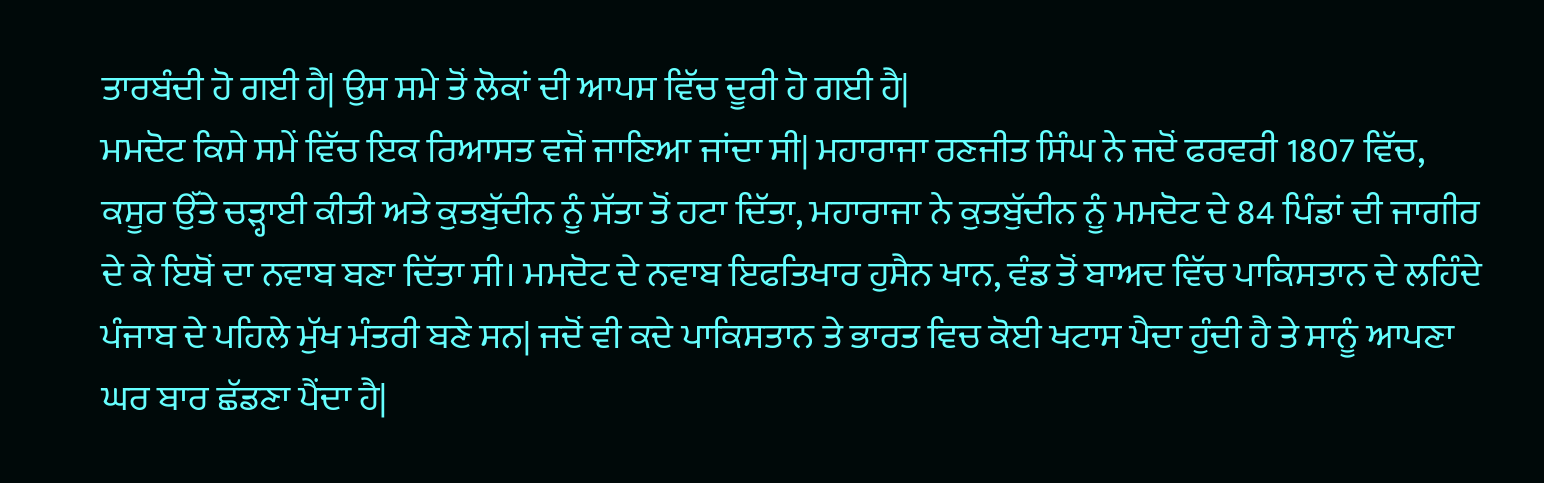ਤਾਰਬੰਦੀ ਹੋ ਗਈ ਹੈ| ਉਸ ਸਮੇ ਤੋਂ ਲੋਕਾਂ ਦੀ ਆਪਸ ਵਿੱਚ ਦੂਰੀ ਹੋ ਗਈ ਹੈ|
ਮਮਦੋਟ ਕਿਸੇ ਸਮੇਂ ਵਿੱਚ ਇਕ ਰਿਆਸਤ ਵਜੋਂ ਜਾਣਿਆ ਜਾਂਦਾ ਸੀ| ਮਹਾਰਾਜਾ ਰਣਜੀਤ ਸਿੰਘ ਨੇ ਜਦੋਂ ਫਰਵਰੀ 1807 ਵਿੱਚ, ਕਸੂਰ ਉੱਤੇ ਚੜ੍ਹਾਈ ਕੀਤੀ ਅਤੇ ਕੁਤਬੁੱਦੀਨ ਨੂੰ ਸੱਤਾ ਤੋਂ ਹਟਾ ਦਿੱਤਾ, ਮਹਾਰਾਜਾ ਨੇ ਕੁਤਬੁੱਦੀਨ ਨੂੰ ਮਮਦੋਟ ਦੇ 84 ਪਿੰਡਾਂ ਦੀ ਜਾਗੀਰ ਦੇ ਕੇ ਇਥੋਂ ਦਾ ਨਵਾਬ ਬਣਾ ਦਿੱਤਾ ਸੀ। ਮਮਦੋਟ ਦੇ ਨਵਾਬ ਇਫਤਿਖਾਰ ਹੁਸੈਨ ਖਾਨ, ਵੰਡ ਤੋਂ ਬਾਅਦ ਵਿੱਚ ਪਾਕਿਸਤਾਨ ਦੇ ਲਹਿੰਦੇ ਪੰਜਾਬ ਦੇ ਪਹਿਲੇ ਮੁੱਖ ਮੰਤਰੀ ਬਣੇ ਸਨ| ਜਦੋਂ ਵੀ ਕਦੇ ਪਾਕਿਸਤਾਨ ਤੇ ਭਾਰਤ ਵਿਚ ਕੋਈ ਖਟਾਸ ਪੈਦਾ ਹੁੰਦੀ ਹੈ ਤੇ ਸਾਨੂੰ ਆਪਣਾ ਘਰ ਬਾਰ ਛੱਡਣਾ ਪੈਂਦਾ ਹੈ|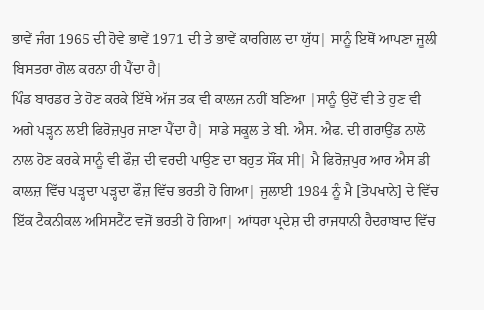ਭਾਵੇਂ ਜੰਗ 1965 ਦੀ ਹੋਵੇ ਭਾਵੇਂ 1971 ਦੀ ਤੇ ਭਾਵੇਂ ਕਾਰਗਿਲ ਦਾ ਯੁੱਧ| ਸਾਨੂੰ ਇਥੋਂ ਆਪਣਾ ਜੂਲੀ ਬਿਸਤਰਾ ਗੋਲ ਕਰਨਾ ਹੀ ਪੈਂਦਾ ਹੈ|
ਪਿੰਡ ਬਾਰਡਰ ਤੇ ਹੋਣ ਕਰਕੇ ਇੱਥੇ ਅੱਜ ਤਕ ਵੀ ਕਾਲਜ ਨਹੀਂ ਬਣਿਆ |ਸਾਨੂੰ ਉਦੋਂ ਵੀ ਤੇ ਹੁਣ ਵੀ ਅਗੇ ਪੜ੍ਹਨ ਲਈ ਫਿਰੋਜ਼ਪੁਰ ਜਾਣਾ ਪੈਂਦਾ ਹੈ| ਸਾਡੇ ਸਕੂਲ ਤੇ ਬੀ. ਐਸ. ਐਫ. ਦੀ ਗਰਾਉਂਡ ਨਾਲੋ ਨਾਲ ਹੋਣ ਕਰਕੇ ਸਾਨੂੰ ਵੀ ਫੌਜ਼ ਦੀ ਵਰਦੀ ਪਾਉਣ ਦਾ ਬਹੁਤ ਸੌਂਕ ਸੀ| ਮੈ ਫਿਰੋਜ਼ਪੁਰ ਆਰ ਐਸ ਡੀ ਕਾਲਜ਼ ਵਿੱਚ ਪੜ੍ਹਦਾ ਪੜ੍ਹਦਾ ਫੌਜ਼ ਵਿੱਚ ਭਰਤੀ ਹੋ ਗਿਆ| ਜੁਲਾਈ 1984 ਨੂੰ ਮੈ [ਤੋਪਖਾਨੇ] ਦੇ ਵਿੱਚ ਇੱਕ ਟੈਕਨੀਕਲ ਅਸਿਸਟੈਂਟ ਵਜੋਂ ਭਰਤੀ ਹੋ ਗਿਆ| ਆਂਧਰਾ ਪ੍ਰਦੇਸ਼ ਦੀ ਰਾਜਧਾਨੀ ਹੈਦਰਾਬਾਦ ਵਿੱਚ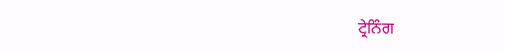ਟ੍ਰੇਨਿੰਗ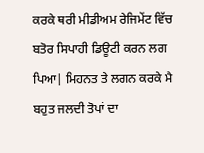ਕਰਕੇ ਥਰੀ ਮੀਡੀਅਮ ਰੇਜਿਮੇਂਟ ਵਿੱਚ ਬਤੋਰ ਸਿਪਾਹੀ ਡਿਊਟੀ ਕਰਨ ਲਗ ਪਿਆ| ਮਿਹਨਤ ਤੇ ਲਗਨ ਕਰਕੇ ਮੈ ਬਹੁਤ ਜਲਦੀ ਤੋਪਾਂ ਦਾ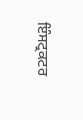ਇੰਸਟ੍ਰਕਟਰ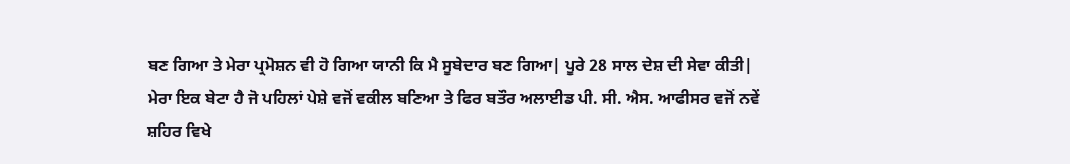ਬਣ ਗਿਆ ਤੇ ਮੇਰਾ ਪ੍ਰਮੋਸ਼ਨ ਵੀ ਹੋ ਗਿਆ ਯਾਨੀ ਕਿ ਮੈ ਸੂਬੇਦਾਰ ਬਣ ਗਿਆ| ਪੂਰੇ 28 ਸਾਲ ਦੇਸ਼ ਦੀ ਸੇਵਾ ਕੀਤੀ|
ਮੇਰਾ ਇਕ ਬੇਟਾ ਹੈ ਜੋ ਪਹਿਲਾਂ ਪੇਸ਼ੇ ਵਜੋਂ ਵਕੀਲ ਬਣਿਆ ਤੇ ਫਿਰ ਬਤੌਰ ਅਲਾਈਡ ਪੀ. ਸੀ. ਐਸ. ਆਫੀਸਰ ਵਜੋਂ ਨਵੇਂ ਸ਼ਹਿਰ ਵਿਖੇ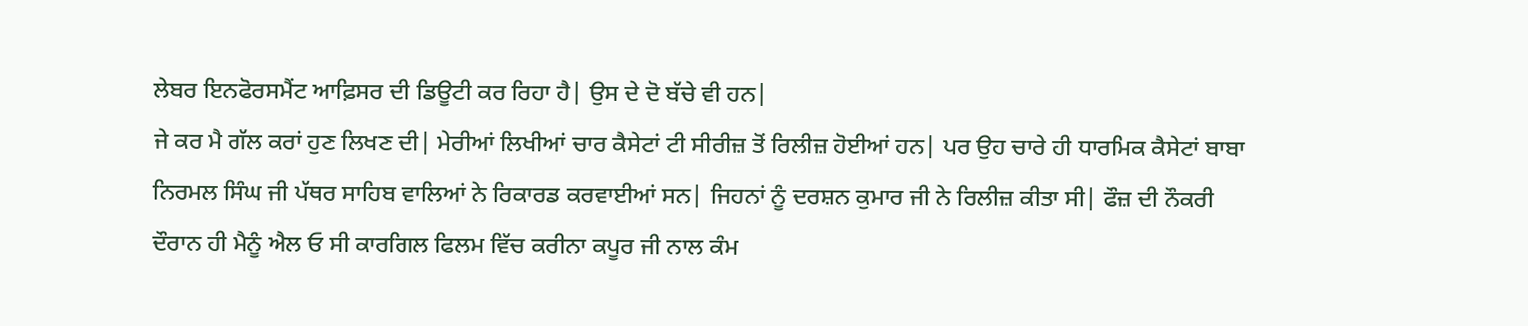ਲੇਬਰ ਇਨਫੋਰਸਮੈਂਟ ਆਫ਼ਿਸਰ ਦੀ ਡਿਊਟੀ ਕਰ ਰਿਹਾ ਹੈ| ਉਸ ਦੇ ਦੋ ਬੱਚੇ ਵੀ ਹਨ|
ਜੇ ਕਰ ਮੈ ਗੱਲ ਕਰਾਂ ਹੁਣ ਲਿਖਣ ਦੀ| ਮੇਰੀਆਂ ਲਿਖੀਆਂ ਚਾਰ ਕੈਸੇਟਾਂ ਟੀ ਸੀਰੀਜ਼ ਤੋਂ ਰਿਲੀਜ਼ ਹੋਈਆਂ ਹਨ| ਪਰ ਉਹ ਚਾਰੇ ਹੀ ਧਾਰਮਿਕ ਕੈਸੇਟਾਂ ਬਾਬਾ ਨਿਰਮਲ ਸਿੰਘ ਜੀ ਪੱਥਰ ਸਾਹਿਬ ਵਾਲਿਆਂ ਨੇ ਰਿਕਾਰਡ ਕਰਵਾਈਆਂ ਸਨ| ਜਿਹਨਾਂ ਨੂੰ ਦਰਸ਼ਨ ਕੁਮਾਰ ਜੀ ਨੇ ਰਿਲੀਜ਼ ਕੀਤਾ ਸੀ| ਫੌਜ਼ ਦੀ ਨੌਕਰੀ ਦੌਰਾਨ ਹੀ ਮੈਨੂੰ ਐਲ ਓ ਸੀ ਕਾਰਗਿਲ ਫਿਲਮ ਵਿੱਚ ਕਰੀਨਾ ਕਪੂਰ ਜੀ ਨਾਲ ਕੰਮ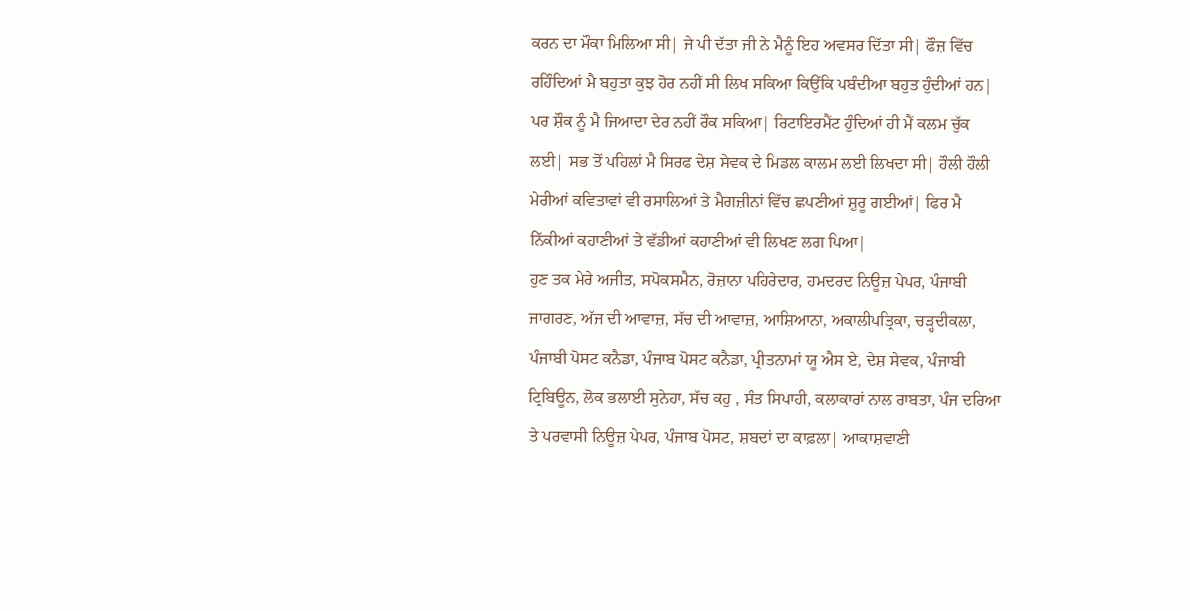ਕਰਨ ਦਾ ਮੌਕਾ ਮਿਲਿਆ ਸੀ| ਜੇ ਪੀ ਦੱਤਾ ਜੀ ਨੇ ਮੈਨੂੰ ਇਹ ਅਵਸਰ ਦਿੱਤਾ ਸੀ| ਫੌਜ਼ ਵਿੱਚ ਰਹਿੰਦਿਆਂ ਮੈ ਬਹੁਤਾ ਕੁਝ ਹੋਰ ਨਹੀਂ ਸੀ ਲਿਖ ਸਕਿਆ ਕਿਉਂਕਿ ਪਬੰਦੀਆ ਬਹੁਤ ਹੁੰਦੀਆਂ ਹਨ| ਪਰ ਸ਼ੌਕ ਨੂੰ ਮੈ ਜਿਆਦਾ ਦੇਰ ਨਹੀਂ ਰੌਕ ਸਕਿਆ| ਰਿਟਾਇਰਮੈਂਟ ਹੁੰਦਿਆਂ ਹੀ ਮੈਂ ਕਲਮ ਚੁੱਕ ਲਈ| ਸਭ ਤੋਂ ਪਹਿਲਾਂ ਮੈ ਸਿਰਫ ਦੇਸ਼ ਸੇਵਕ ਦੇ ਮਿਡਲ ਕਾਲਮ ਲਈ ਲਿਖਦਾ ਸੀ| ਹੌਲੀ ਹੌਲੀ ਮੇਰੀਆਂ ਕਵਿਤਾਵਾਂ ਵੀ ਰਸਾਲਿਆਂ ਤੇ ਮੈਗਜ਼ੀਨਾਂ ਵਿੱਚ ਛਪਣੀਆਂ ਸ਼ੁਰੂ ਗਈਆਂ| ਫਿਰ ਮੈ ਨਿੱਕੀਆਂ ਕਹਾਣੀਆਂ ਤੇ ਵੱਡੀਆਂ ਕਹਾਣੀਆਂ ਵੀ ਲਿਖਣ ਲਗ ਪਿਆ|
ਹੁਣ ਤਕ ਮੇਰੇ ਅਜੀਤ, ਸਪੋਕਸਮੈਨ, ਰੋਜ਼ਾਨਾ ਪਹਿਰੇਦਾਰ, ਹਮਦਰਦ ਨਿਊਜ਼ ਪੇਪਰ, ਪੰਜਾਬੀ ਜਾਗਰਣ, ਅੱਜ ਦੀ ਆਵਾਜ਼, ਸੱਚ ਦੀ ਆਵਾਜ਼, ਆਸ਼ਿਆਨਾ, ਅਕਾਲੀਪਤ੍ਰਿਕਾ, ਚੜ੍ਹਦੀਕਲਾ, ਪੰਜਾਬੀ ਪੋਸਟ ਕਨੈਡਾ, ਪੰਜਾਬ ਪੋਸਟ ਕਨੈਡਾ, ਪ੍ਰੀਤਨਾਮਾਂ ਯੂ ਐਸ ਏ, ਦੇਸ਼ ਸੇਵਕ, ਪੰਜਾਬੀ ਟ੍ਰਿਬਿਊਨ, ਲੋਕ ਭਲਾਈ ਸੁਨੇਹਾ, ਸੱਚ ਕਹੁ , ਸੰਤ ਸਿਪਾਹੀ, ਕਲਾਕਾਰਾਂ ਨਾਲ ਰਾਬਤਾ, ਪੰਜ ਦਰਿਆ ਤੇ ਪਰਵਾਸੀ ਨਿਊਜ਼ ਪੇਪਰ, ਪੰਜਾਬ ਪੋਸਟ, ਸ਼ਬਦਾਂ ਦਾ ਕਾਫ਼ਲਾ| ਆਕਾਸ਼ਵਾਣੀ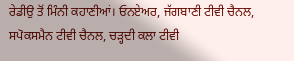ਰੇਡੀਉ ਤੋਂ ਮਿੰਨੀ ਕਹਾਣੀਆਂ। ਓਨਏਅਰ, ਜੱਗਬਾਣੀ ਟੀਵੀ ਚੈਨਲ, ਸਪੋਕਸਮੈਨ ਟੀਵੀ ਚੈਨਲ, ਚੜ੍ਹਦੀ ਕਲਾ ਟੀਵੀ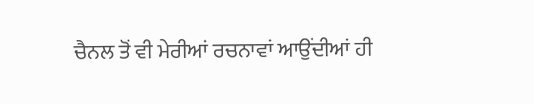ਚੈਨਲ ਤੋਂ ਵੀ ਮੇਰੀਆਂ ਰਚਨਾਵਾਂ ਆਉਂਦੀਆਂ ਹੀ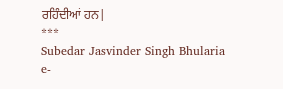ਰਹਿੰਦੀਆਂ ਹਨ|
***
Subedar Jasvinder Singh Bhularia
e-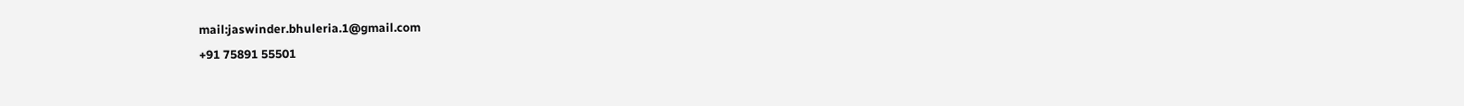mail:jaswinder.bhuleria.1@gmail.com
+91 75891 55501